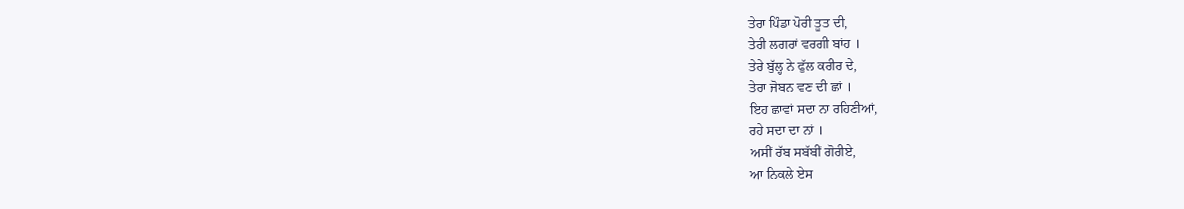ਤੇਰਾ ਪਿੰਡਾ ਪੋਰੀ ਤੂਤ ਦੀ,
ਤੇਰੀ ਲਗਰਾਂ ਵਰਗੀ ਬਾਂਹ ।
ਤੇਰੇ ਬੁੱਲ੍ਹ ਨੇ ਫੁੱਲ ਕਰੀਰ ਦੇ,
ਤੇਰਾ ਜੋਬਨ ਵਣ ਦੀ ਛਾਂ ।
ਇਹ ਛਾਵਾਂ ਸਦਾ ਨਾ ਰਹਿਣੀਆਂ,
ਰਹੇ ਸਦਾ ਦਾ ਨਾਂ ।
ਅਸੀਂ ਰੱਬ ਸਬੱਬੀਂ ਗੋਰੀਏ,
ਆ ਨਿਕਲੇ ਏਸ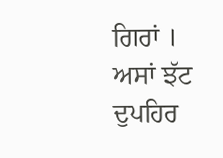ਗਿਰਾਂ ।
ਅਸਾਂ ਝੱਟ ਦੁਪਹਿਰ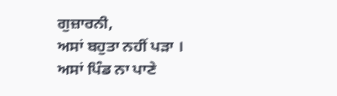ਗੁਜ਼ਾਰਨੀ,
ਅਸਾਂ ਬਹੁਤਾ ਨਹੀਂ ਪੜਾ ।
ਅਸਾਂ ਪਿੰਡ ਨਾ ਪਾਣੇ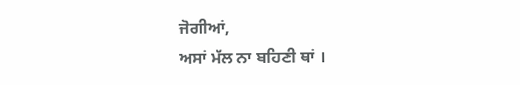ਜੋਗੀਆਂ,
ਅਸਾਂ ਮੱਲ ਨਾ ਬਹਿਣੀ ਥਾਂ ।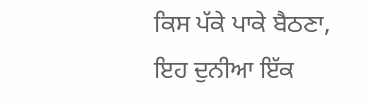ਕਿਸ ਪੱਕੇ ਪਾਕੇ ਬੈਠਣਾ,
ਇਹ ਦੁਨੀਆ ਇੱਕ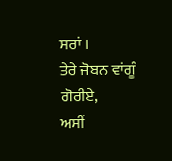ਸਰਾਂ ।
ਤੇਰੇ ਜੋਬਨ ਵਾਂਗੂੰ ਗੋਰੀਏ,
ਅਸੀਂ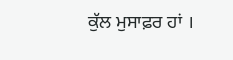ਕੁੱਲ ਮੁਸਾਫ਼ਰ ਹਾਂ ।